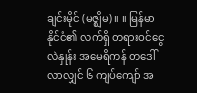ချင်းမိုင် (မဇ္ဈိမ) ။ ။ မြန်မာနိုင်ငံ၏ လက်ရှိ တရားဝင်ငွေလဲနှုန်း အမေရိကန် တဒေါ်လာလျှင် ၆ ကျပ်ကျော် အ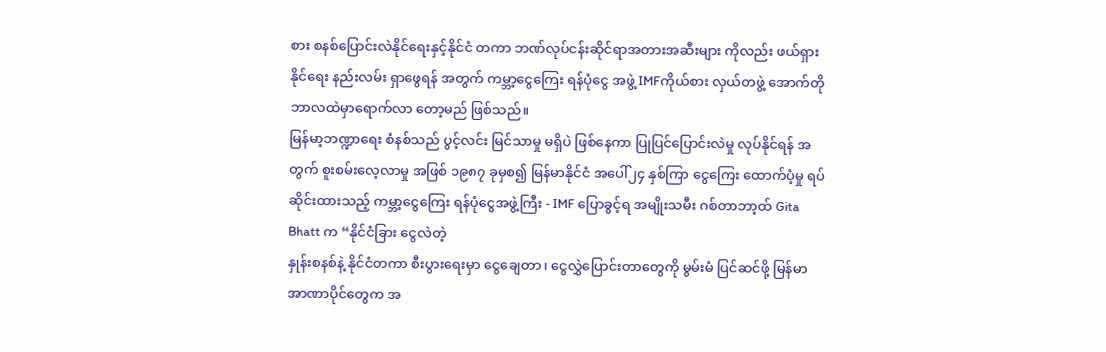စား စနစ်ပြောင်းလဲနိုင်ရေးနှင့်နိုင်ငံ တကာ ဘဏ်လုပ်ငန်းဆိုင်ရာအတားအဆီးများ ကိုလည်း ဖယ်ရှားနိုင်ရေး နည်းလမ်း ရှာဖွေရန် အတွက် ကမ္ဘာ့ငွေကြေး ရန်ပုံငွေ အဖွဲ့ IMFကိုယ်စား လှယ်တဖွဲ့ အောက်တိုဘာလထဲမှာရောက်လာ တော့မည် ဖြစ်သည်။
မြန်မာ့ဘဏ္ဍာရေး စံနစ်သည် ပွင့်လင်း မြင်သာမှု မရှိပဲ ဖြစ်နေကာ ပြုပြင်ပြောင်းလဲမှု လုပ်နိုင်ရန် အတွက် စူးစမ်းလေ့လာမှု အဖြစ် ၁၉၈၇ ခုမှစ၍ မြန်မာနိုင်ငံ အပေါ်၂၄ နှစ်ကြာ ငွေကြေး ထောက်ပံ့မှု ရပ်ဆိုင်းထားသည့် ကမ္ဘာ့ငွေကြေး ရန်ပုံငွေအဖွဲ့ကြီး - IMF ပြောခွင့်ရ အမျိုးသမီး ဂစ်တာဘာ့ထ် Gita Bhatt က “နိုင်ငံခြား ငွေလဲတဲ့
နှုန်းစနစ်နဲ့ နိုင်ငံတကာ စီးပွားရေးမှာ ငွေချေတာ၊ ငွေလွှဲပြောင်းတာတွေကို မွမ်းမံ ပြင်ဆင်ဖို့ မြန်မာ အာဏာပိုင်တွေက အ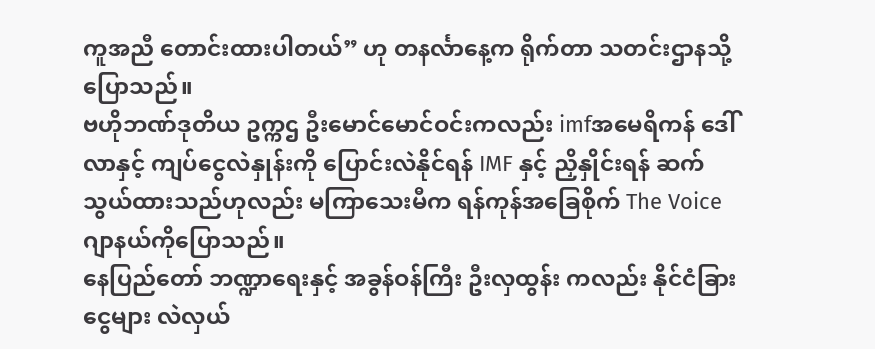ကူအညီ တောင်းထားပါတယ်” ဟု တနင်္လာနေ့က ရိုက်တာ သတင်းဌာနသို့ ပြောသည်။
ဗဟိုဘဏ်ဒုတိယ ဥက္ကဌ ဦးမောင်မောင်ဝင်းကလည်း imfအမေရိကန် ဒေါ်လာနှင့် ကျပ်ငွေလဲနှုန်းကို ပြောင်းလဲနိုင်ရန် IMF နှင့် ညှိနှိုင်းရန် ဆက်သွယ်ထားသည်ဟုလည်း မကြာသေးမီက ရန်ကုန်အခြေစိုက် The Voice ဂျာနယ်ကိုပြောသည်။
နေပြည်တော် ဘဏ္ဍာရေးနှင့် အခွန်ဝန်ကြီး ဦးလှထွန်း ကလည်း နိုင်ငံခြားငွေများ လဲလှယ်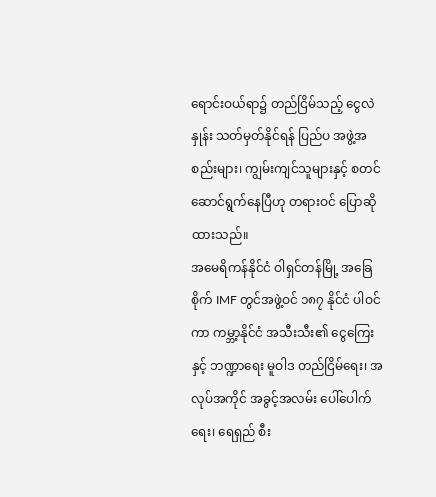ရောင်းဝယ်ရာ၌ တည်ငြိမ်သည့် ငွေလဲနှုန်း သတ်မှတ်နိုင်ရန် ပြည်ပ အဖွဲ့အစည်းများ၊ ကျွမ်းကျင်သူများနှင့် စတင် ဆောင်ရွက်နေပြီဟု တရားဝင် ပြောဆိုထားသည်။
အမေရိကန်နိုင်ငံ ဝါရှင်တန်မြို့ အခြေစိုက် IMF တွင်အဖွဲ့ဝင် ၁၈၇ နိုင်ငံ ပါဝင်ကာ ကမ္ဘာ့နိုင်ငံ အသီးသီး၏ ငွေကြေးနှင့် ဘဏ္ဍာရေး မူဝါဒ တည်ငြိမ်ရေး၊ အလုပ်အကိုင် အခွင့်အလမ်း ပေါ်ပေါက်ရေး၊ ရေရှည် စီး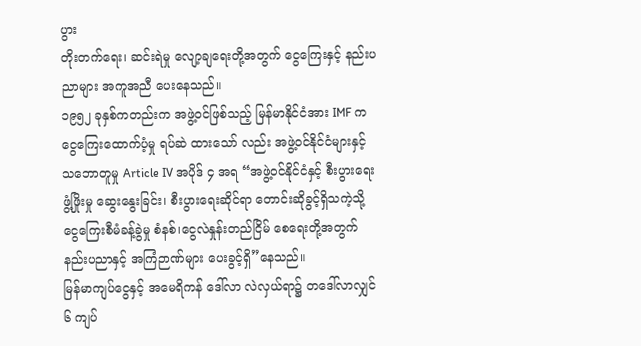ပွား
တိုးတက်ရေး၊ ဆင်းရဲမှု လျော့ချရေးတို့အတွက် ငွေကြေးနှင့် နည်းပညာများ အကူအညီ ပေးနေသည်။
၁၉၅၂ ခုနှစ်ကတည်းက အဖွဲ့ဝင်ဖြစ်သည့် မြန်မာနိုင်ငံအား IMF က ငွေကြေးထောက်ပံ့မှု ရပ်ဆဲ ထားသော် လည်း အဖွဲ့ဝင်နိုင်ငံများနှင့် သဘောတူမှု Article IV အပိုဒ် ၄ အရ “အဖွဲ့ဝင်နိုင်ငံနှင့် စီးပွားရေးဖွံ့ဖြိုးမှု ဆွေးနွေးခြင်း၊ စီးပွားရေးဆိုင်ရာ တောင်းဆိုခွင့်ရှိသကဲ့သို့ ငွေကြေးစီမံခန့်ခွဲမှု စံနစ်၊ငွေလဲနှုန်းတည်ငြိမ် စေရေးတို့အတွက် နည်းပညာနှင့် အကြံဉာဏ်များ ပေးခွင့်ရှိ”နေသည်။
မြန်မာကျပ်ငွေနှင့် အမေရိကန် ဒေါ်လာ လဲလှယ်ရာ၌ တဒေါ်လာလျှင် ၆ ကျပ်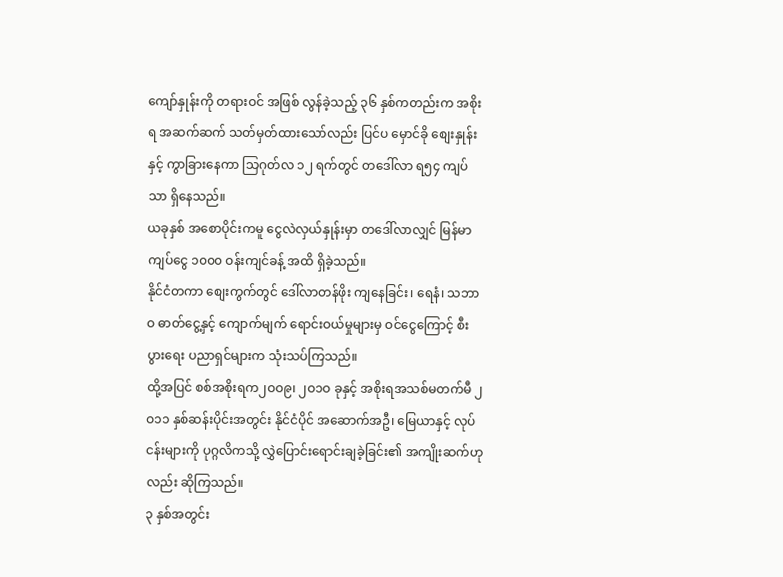ကျော်နှုန်းကို တရားဝင် အဖြစ် လွန်ခဲ့သည့် ၃၆ နှစ်ကတည်းက အစိုးရ အဆက်ဆက် သတ်မှတ်ထားသော်လည်း ပြင်ပ မှောင်ခို စျေးနှုန်းနှင့် ကွာခြားနေကာ သြဂုတ်လ ၁၂ ရက်တွင် တဒေါ်လာ ရ၅၄ ကျပ်သာ ရှိနေသည်။
ယခုနှစ် အစောပိုင်းကမူ ငွေလဲလှယ်နှုန်းမှာ တဒေါ်လာလျှင် မြန်မာကျပ်ငွေ ၁၀၀၀ ဝန်းကျင်ခန့် အထိ ရှိခဲ့သည်။
နိုင်ငံတကာ စျေးကွက်တွင် ဒေါ်လာတန်ဖိုး ကျနေခြင်း၊ ရေနံ၊ သဘာဝ ဓာတ်ငွေ့နှင့် ကျောက်မျက် ရောင်းဝယ်မှုများမှ ဝင်ငွေကြောင့် စီးပွားရေး ပညာရှင်များက သုံးသပ်ကြသည်။
ထို့အပြင် စစ်အစိုးရက၂ဝဝ၉၊ ၂ဝ၁ဝ ခုနှင့် အစိုးရအသစ်မတက်မီ ၂ဝ၁၁ နှစ်ဆန်းပိုင်းအတွင်း နိုင်ငံပိုင် အဆောက်အဦ၊ မြေယာနှင့် လုပ်ငန်းများကို ပုဂ္ဂလိကသို့ လွှဲပြောင်းရောင်းချခဲ့ခြင်း၏ အကျိုးဆက်ဟုလည်း ဆိုကြသည်။
၃ နှစ်အတွင်း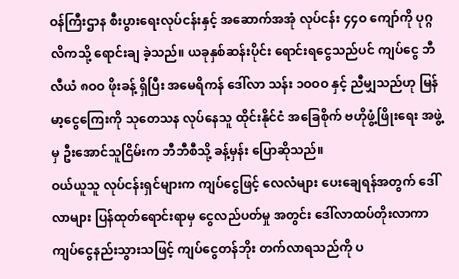ဝန်ကြီးဌာန စီးပွားရေးလုပ်ငန်းနှင့် အဆောက်အအုံ လုပ်ငန်း ၄၄ဝ ကျော်ကို ပုဂ္ဂလိကသို့ ရောင်းချ ခဲ့သည်။ ယခုနှစ်ဆန်းပိုင်း ရောင်းရငွေသည်ပင် ကျပ်ငွေ ဘီလီယံ ၈ဝဝ ဖိုးခန့် ရှိပြီး အမေရိကန် ဒေါ်လာ သန်း ၁ဝဝဝ နှင့် ညီမျှသည်ဟု မြန်မာ့ငွေကြေးကို သုတေသန လုပ်နေသူ ထိုင်းနိုင်ငံ အခြေစိုက် ဗဟိုဖွံ့ဖြိုးရေး အဖွဲ့မှ ဦးအောင်သူငြိမ်းက ဘီဘီစီသို့ ခန့်မှန်း ပြောဆိုသည်။
ဝယ်ယူသူ လုပ်ငန်းရှင်များက ကျပ်ငွေဖြင့် လေလံများ ပေးချေရန်အတွက် ဒေါ်လာများ ပြန်ထုတ်ရောင်းရာမှ ငွေလည်ပတ်မှု အတွင်း ဒေါ်လာထပ်တိုးလာကာ ကျပ်ငွေနည်းသွားသဖြင့် ကျပ်ငွေတန်ဘိုး တက်လာရသည်ကို ပ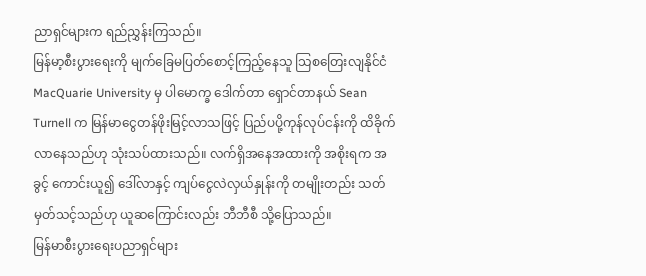ညာရှင်များက ရည်ညွှန်းကြသည်။
မြန်မာ့စီးပွားရေးကို မျက်ခြေမပြတ်စောင့်ကြည့်နေသူ သြစတြေးလျနိုင်ငံ MacQuarie University မှ ပါမောက္ခ ဒေါက်တာ ရှောင်တာနယ် Sean Turnell က မြန်မာငွေတန်ဖိုးမြင့်လာသဖြင့် ပြည်ပပို့ကုန်လုပ်ငန်းကို ထိခိုက်လာနေသည်ဟု သုံးသပ်ထားသည်။ လက်ရှိအနေအထားကို အစိုးရက အခွင့် ကောင်းယူ၍ ဒေါ်လာနှင့် ကျပ်ငွေလဲလှယ်နှုန်းကို တမျိုးတည်း သတ်မှတ်သင့်သည်ဟု ယူဆကြောင်းလည်း ဘီဘီစီ သို့ပြောသည်။
မြန်မာစီးပွားရေးပညာရှင်များ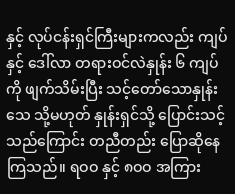နှင့် လုပ်ငန်းရှင်ကြီးများကလည်း ကျပ်နှင့် ဒေါ်လာ တရားဝင်လဲနှုန်း ၆ ကျပ်ကို ဖျက်သိမ်းပြီး သင့်တော်သောနှုန်းသေ သို့မဟုတ် နှုန်းရှင်သို့ ပြောင်းသင့်သည်ကြောင်း တညီတည်း ပြောဆိုနေကြသည်။ ရဝဝ နှင့် ၈ဝဝ အကြား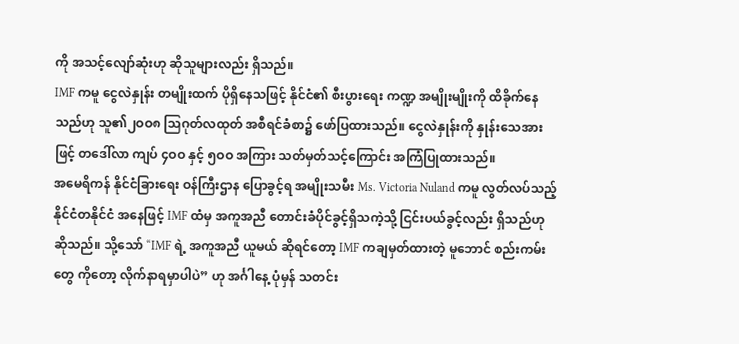ကို အသင့်လျော်ဆုံးဟု ဆိုသူများလည်း ရှိသည်။
IMF ကမူ ငွေလဲနှုန်း တမျိုးထက် ပိုရှိနေသဖြင့် နိုင်ငံ၏ စီးပွားရေး ကဏ္ဍ အမျိုးမျိုးကို ထိခိုက်နေသည်ဟု သူ၏၂ဝဝ၈ သြဂုတ်လထုတ် အစီရင်ခံစာ၌ ဖော်ပြထားသည်။ ငွေလဲနှုန်းကို နှုန်းသေအားဖြင့် တဒေါ်လာ ကျပ် ၄ဝဝ နှင့် ၅ဝဝ အကြား သတ်မှတ်သင့်ကြောင်း အကြံပြုထားသည်။
အမေရိကန် နိုင်ငံခြားရေး ဝန်ကြီးဌာန ပြောခွင့်ရ အမျိုးသမီး Ms. Victoria Nuland ကမူ လွတ်လပ်သည့် နိုင်ငံတနိုင်ငံ အနေဖြင့် IMF ထံမှ အကူအညီ တောင်းခံပိုင်ခွင့်ရှိသကဲ့သို့ ငြင်းပယ်ခွင့်လည်း ရှိသည်ဟု ဆိုသည်။ သို့သော် “IMF ရဲ့ အကူအညီ ယူမယ် ဆိုရင်တော့ IMF ကချမှတ်ထားတဲ့ မူဘောင် စည်းကမ်းတွေ ကိုတော့ လိုက်နာရမှာပါပဲ” ဟု အင်္ဂါနေ့ ပုံမှန် သတင်း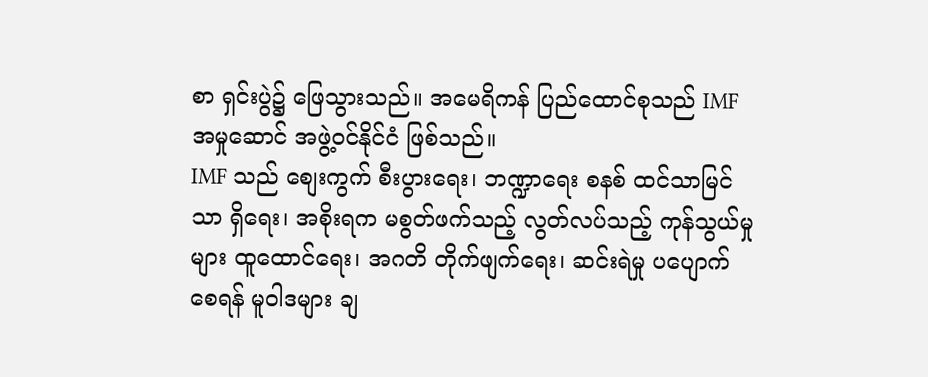စာ ရှင်းပွဲ၌ ဖြေသွားသည်။ အမေရိကန် ပြည်ထောင်စုသည် IMF အမှုဆောင် အဖွဲ့ဝင်နိုင်ငံ ဖြစ်သည်။
IMF သည် စျေးကွက် စီးပွားရေး၊ ဘဏ္ဍာရေး စနစ် ထင်သာမြင်သာ ရှိရေး၊ အစိုးရက မစွတ်ဖက်သည့် လွတ်လပ်သည့် ကုန်သွယ်မှုများ ထူထောင်ရေး၊ အဂတိ တိုက်ဖျက်ရေး၊ ဆင်းရဲမှု ပပျောက်စေရန် မူဝါဒများ ချ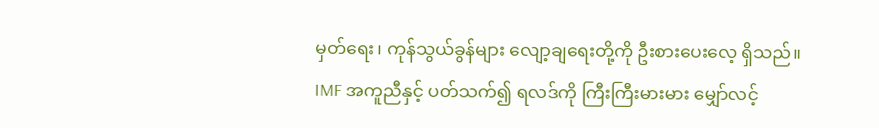မှတ်ရေး၊ ကုန်သွယ်ခွန်များ လျော့ချရေးတို့ကို ဦးစားပေးလေ့ ရှိသည်။
IMF အကူညီနှင့် ပတ်သက်၍ ရလဒ်ကို ကြီးကြီးမားမား မျှော်လင့်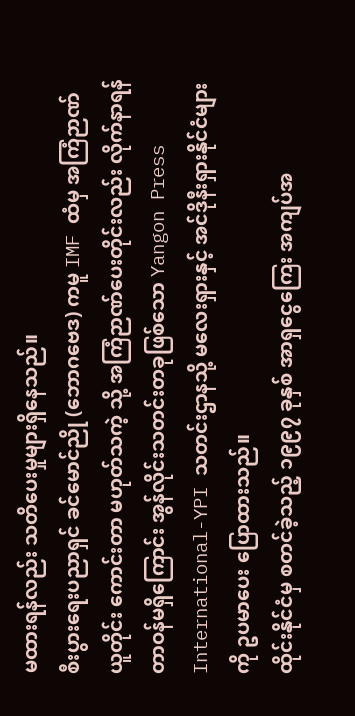မထားရန်လည်း သတိပေးမှုများရှိနေသည်။
စီးပွားရေးပညာရှင် ခင်မောင်ညို (ဘောဂဗေဒ) ကမူ IMF ထံမှ အကြံဉာဏ် ယူတိုင်း ကောင်းတာ မဟုတ်သကဲ့ သို့ အကြံဉာဏ်ပေးတိုင်းလည်း လိုက်နာရန် တာဝန်မရှိကြောင်း အွန်လိုင်းသတင်းတခုဖြစ်သော Yangon Press International-YPI သတင်းဌာနသို့ မလေးရှားနှင့် အင်ဒိုနီးရှားနိုင်ငံများကို ဥပမာပေး ပြောထားသည်။
ထိုင်းနိုင်ငံမှ စတင်ခဲ့သည့် ၁၉၉၇ ခုနှစ် အာရှငွေကြေး အကျပ်အ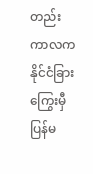တည်း ကာလက နိုင်ငံခြား ကြွေးမှီ ပြန်မ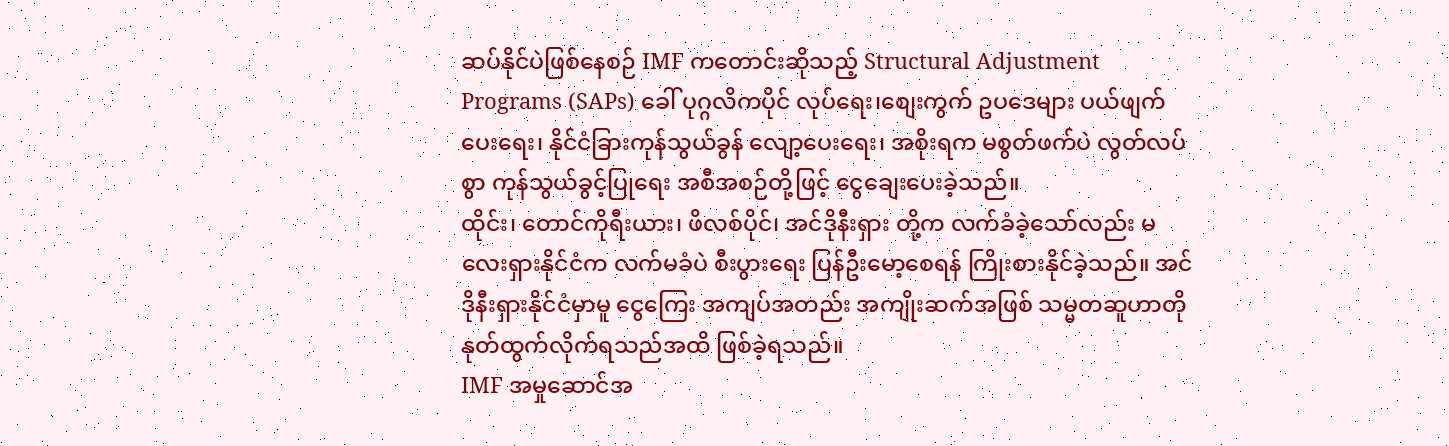ဆပ်နိုင်ပဲဖြစ်နေစဉ် IMF ကတောင်းဆိုသည့် Structural Adjustment Programs (SAPs) ခေါ် ပုဂ္ဂလိကပိုင် လုပ်ရေး၊စျေးကွက် ဥပဒေများ ပယ်ဖျက်ပေးရေး၊ နိုင်ငံခြားကုန်သွယ်ခွန် လျော့ပေးရေး၊ အစိုးရက မစွတ်ဖက်ပဲ လွတ်လပ်စွာ ကုန်သွယ်ခွင့်ပြုရေး အစီအစဉ်တို့ဖြင့် ငွေချေးပေးခဲ့သည်။
ထိုင်း၊ တောင်ကိုရီးယား၊ ဖိလစ်ပိုင်၊ အင်ဒိုနီးရှား တို့က လက်ခံခဲ့သော်လည်း မလေးရှားနိုင်ငံက လက်မခံပဲ စီးပွားရေး ပြန်ဦးမော့စေရန် ကြိုးစားနိုင်ခဲ့သည်။ အင်ဒိုနီးရှားနိုင်ငံမှာမူ ငွေကြေး အကျပ်အတည်း အကျိုးဆက်အဖြစ် သမ္မတဆူဟာတို နုတ်ထွက်လိုက်ရသည်အထိ ဖြစ်ခဲ့ရသည်။
IMF အမှုဆောင်အ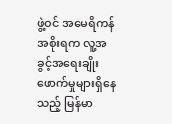ဖွဲ့ဝင် အမေရိကန်အစိုးရက လူ့အခွင့်အရေးချိုးဖောက်မှုများရှိနေသည့် မြန်မာ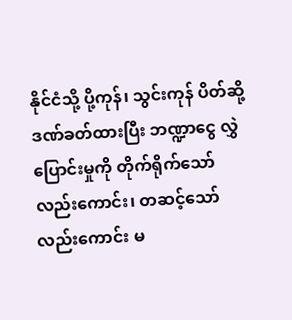နိုင်ငံသို့ ပို့ကုန်၊ သွင်းကုန် ပိတ်ဆို့ဒဏ်ခတ်ထားပြီး ဘဏ္ဍာငွေ လွှဲပြောင်းမှုကို တိုက်ရိုက်သော် လည်းကောင်း၊ တဆင့်သော် လည်းကောင်း မ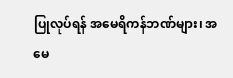ပြုလုပ်ရန် အမေရိကန်ဘဏ်များ၊ အမေ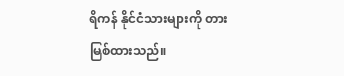ရိကန် နိုင်ငံသားများကို တားမြစ်ထားသည်။